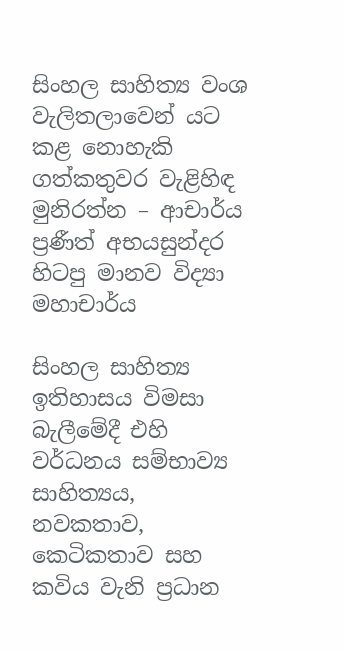සිංහල සාහිත්‍ය වංශ වැලිතලාවෙන් යට කළ නොහැකි ගත්කතුවර වැළිහිඳ මුනිරත්න – ආචාර්ය ප්‍රණීත් අභයසුන්දර හිටපු මානව විද්‍යා මහාචාර්ය

සිංහල සාහිත්‍ය ඉතිහාසය විමසා බැලීමේදී එහි වර්ධනය සම්භාව්‍ය සාහිත්‍යය, නවකතාව, කෙටිකතාව සහ කවිය වැනි ප්‍රධාන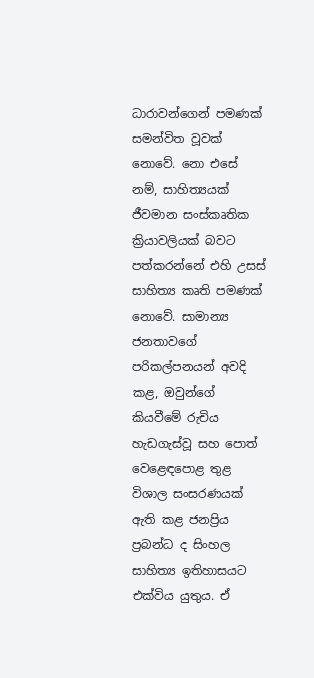ධාරාවන්ගෙන් පමණක් සමන්විත වූවක් නොවේ. නො එසේ නම්, සාහිත්‍යයක් ජීවමාන සංස්කෘතික ක්‍රියාවලියක් බවට පත්කරන්නේ එහි උසස් සාහිත්‍ය කෘති පමණක් නොවේ. සාමාන්‍ය ජනතාවගේ පරිකල්පනයන් අවදි කළ, ඔවුන්ගේ කියවීමේ රුචිය හැඩගැස්වූ සහ පොත් වෙළෙඳපොළ තුළ විශාල සංසරණයක් ඇති කළ ජනප්‍රිය ප්‍රබන්ධ ද සිංහල සාහිත්‍ය ඉතිහාසයට එක්විය යුතුය. ඒ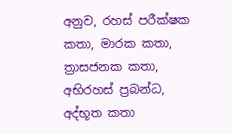අනුව, රහස් පරීක්ෂක කතා, මාරක කතා, ත්‍රාසජනක කතා, අභිරහස් ප්‍රබන්ධ, අද්භූත කතා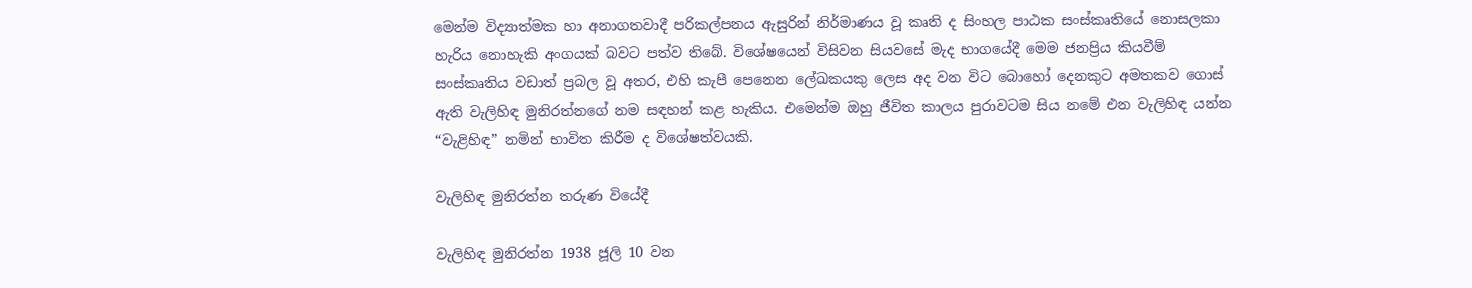මෙන්ම විද්‍යාත්මක හා අනාගතවාදී පරිකල්පනය ඇසුරින් නිර්මාණය වූ කෘති ද සිංහල පාඨක සංස්කෘතියේ නොසලකා හැරිය නොහැකි අංගයක් බවට පත්ව තිබේ. විශේෂයෙන් විසිවන සියවසේ මැද භාගයේදී මෙම ජනප්‍රිය කියවීම් සංස්කෘතිය වඩාත් ප්‍රබල වූ අතර, එහි කැපී පෙනෙන ලේඛකයකු ලෙස අද වන විට බොහෝ දෙනකුට අමතකව ගොස් ඇති වැලිහිඳ මුනිරත්නගේ නම සඳහන් කළ හැකිය. එමෙන්ම ඔහු ජීවිත කාලය පුරාවටම සිය නමේ එන වැලිහිඳ යන්න “වැළිහිඳ” නමින් භාවිත කිරීම ද විශේෂත්වයකි.

වැලිහිඳ මුනිරත්න තරුණ වියේදී

වැලිහිඳ මුනිරත්න 1938 ජූලි 10 වන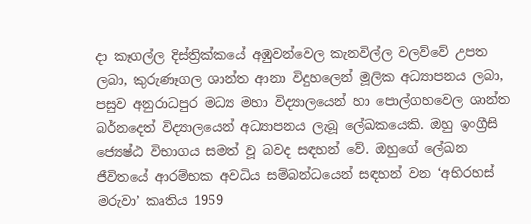දා කෑගල්ල දිස්ත්‍රික්කයේ අඹුවන්වෙල කැනවිල්ල වලව්වේ උපත ලබා, කුරුණෑගල ශාන්ත ආනා විදුහලෙන් මූලික අධ්‍යාපනය ලබා, පසුව අනුරාධපුර මධ්‍ය මහා විද්‍යාලයෙන් හා පොල්ගහවෙල ශාන්ත බර්නදෙත් විද්‍යාලයෙන් අධ්‍යාපනය ලැබූ ලේඛකයෙකි. ඔහු ඉංග්‍රීසි ජ්‍යෙෂ්ඨ විභාගය සමත් වූ බවද සඳහන් වේ. ඔහුගේ ලේඛන ජීවිතයේ ආරම්භක අවධිය සම්බන්ධයෙන් සඳහන් වන ‘අභිරහස් මරුවා’ කෘතිය 1959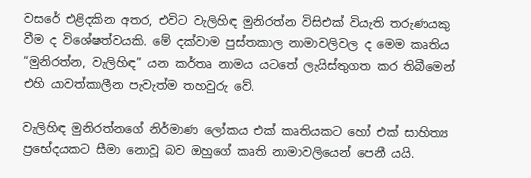වසරේ එළිදකින අතර, එවිට වැලිහිඳ මුනිරත්න විසිඑක් වියැති තරුණයකු වීම ද විශේෂත්වයකි. මේ දක්වාම පුස්තකාල නාමාවලිවල ද මෙම කෘතිය “මුනිරත්න, වැලිහිඳ” යන කර්තෘ නාමය යටතේ ලැයිස්තුගත කර තිබීමෙන් එහි යාවත්කාලීන පැවැත්ම තහවුරු වේ.

වැලිහිඳ මුනිරත්නගේ නිර්මාණ ලෝකය එක් කෘතියකට හෝ එක් සාහිත්‍ය ප්‍රභේදයකට සීමා නොවූ බව ඔහුගේ කෘති නාමාවලියෙන් පෙනී යයි.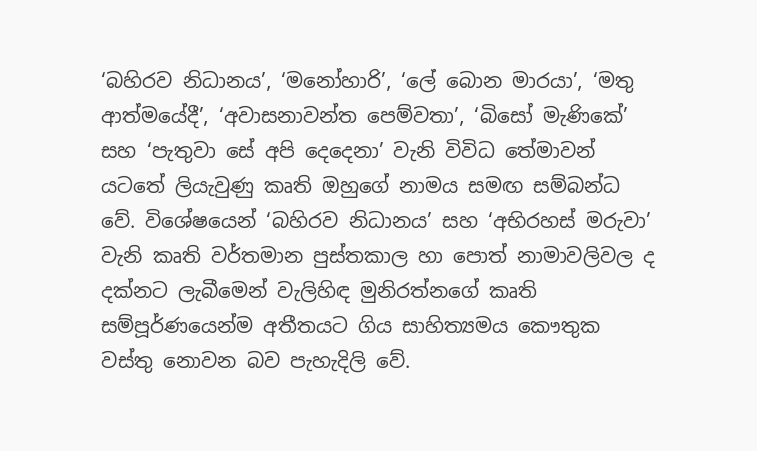‘බහිරව නිධානය’, ‘මනෝහාරි’, ‘ලේ බොන මාරයා’, ‘මතු ආත්මයේදී’, ‘අවාසනාවන්ත පෙම්වතා’, ‘බිසෝ මැණිකේ’ සහ ‘පැතුවා සේ අපි දෙදෙනා’ වැනි විවිධ තේමාවන් යටතේ ලියැවුණු කෘති ඔහුගේ නාමය සමඟ සම්බන්ධ වේ. විශේෂයෙන් ‘බහිරව නිධානය’ සහ ‘අභිරහස් මරුවා’ වැනි කෘති වර්තමාන පුස්තකාල හා පොත් නාමාවලිවල ද දක්නට ලැබීමෙන් වැලිහිඳ මුනිරත්නගේ කෘති සම්පූර්ණයෙන්ම අතීතයට ගිය සාහිත්‍යමය කෞතුක වස්තු නොවන බව පැහැදිලි වේ.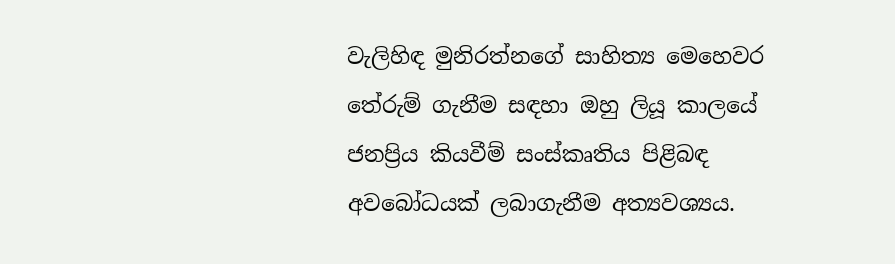වැලිහිඳ මුනිරත්නගේ සාහිත්‍ය මෙහෙවර තේරුම් ගැනීම සඳහා ඔහු ලියූ කාලයේ ජනප්‍රිය කියවීම් සංස්කෘතිය පිළිබඳ අවබෝධයක් ලබාගැනීම අත්‍යවශ්‍යය.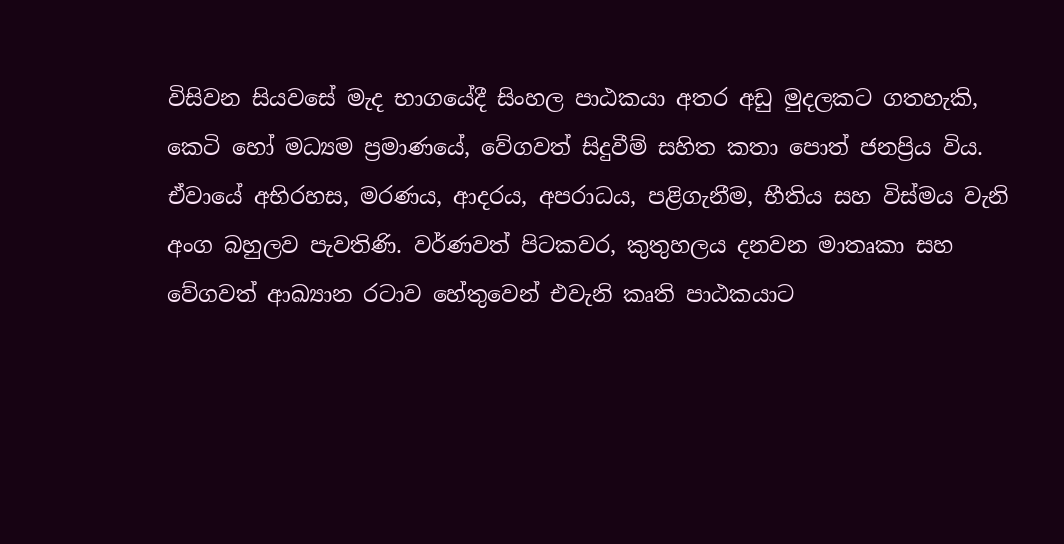විසිවන සියවසේ මැද භාගයේදී සිංහල පාඨකයා අතර අඩු මුදලකට ගතහැකි, කෙටි හෝ මධ්‍යම ප්‍රමාණයේ, වේගවත් සිදුවීම් සහිත කතා පොත් ජනප්‍රිය විය. ඒවායේ අභිරහස, මරණය, ආදරය, අපරාධය, පළිගැනීම, භීතිය සහ විස්මය වැනි අංග බහුලව පැවතිණි. වර්ණවත් පිටකවර, කුතුහලය දනවන මාතෘකා සහ වේගවත් ආඛ්‍යාන රටාව හේතුවෙන් එවැනි කෘති පාඨකයාට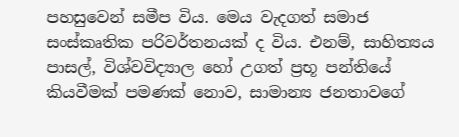පහසුවෙන් සමීප විය. මෙය වැදගත් සමාජ සංස්කෘතික පරිවර්තනයක් ද විය. එනම්, සාහිත්‍යය පාසල්, විශ්වවිද්‍යාල හෝ උගත් ප්‍රභූ පන්තියේ කියවීමක් පමණක් නොව, සාමාන්‍ය ජනතාවගේ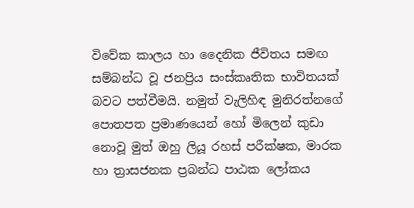විවේක කාලය හා දෛනික ජීවිතය සමඟ සම්බන්ධ වූ ජනප්‍රිය සංස්කෘතික භාවිතයක් බවට පත්වීමයි. නමුත් වැලිහිඳ මුනිරත්නගේ පොතපත ප්‍රමාණයෙන් හෝ මිලෙන් කුඩා නොවූ මුත් ඔහු ලියූ රහස් පරීක්ෂක, මාරක හා ත්‍රාසජනක ප්‍රබන්ධ පාඨක ලෝකය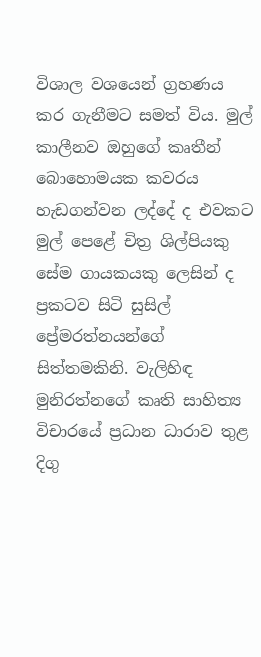විශාල වශයෙන් ග්‍රහණය කර ගැනීමට සමත් විය. මුල් කාලීනව ඔහුගේ කෘතීන් බොහොමයක කවරය හැඩගන්වන ලද්දේ ද එවකට මුල් පෙළේ චිත්‍ර ශිල්පියකු සේම ගායකයකු ලෙසින් ද ප්‍රකටව සිටි සුසිල් ප්‍රේමරත්නයන්ගේ සිත්තමකිනි. වැලිහිඳ මුනිරත්නගේ කෘති සාහිත්‍ය විචාරයේ ප්‍රධාන ධාරාව තුළ දිගු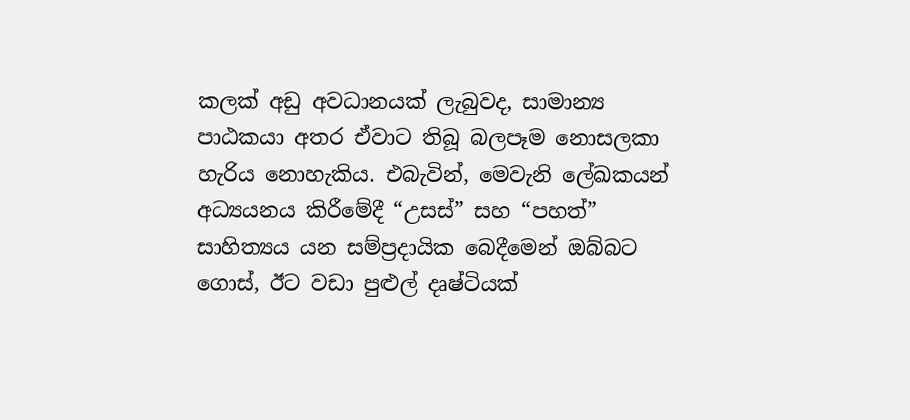කලක් අඩු අවධානයක් ලැබුවද, සාමාන්‍ය පාඨකයා අතර ඒවාට තිබූ බලපෑම නොසලකා හැරිය නොහැකිය. එබැවින්, මෙවැනි ලේඛකයන් අධ්‍යයනය කිරීමේදී “උසස්” සහ “පහත්” සාහිත්‍යය යන සම්ප්‍රදායික බෙදීමෙන් ඔබ්බට ගොස්, ඊට වඩා පුළුල් දෘෂ්ටියක්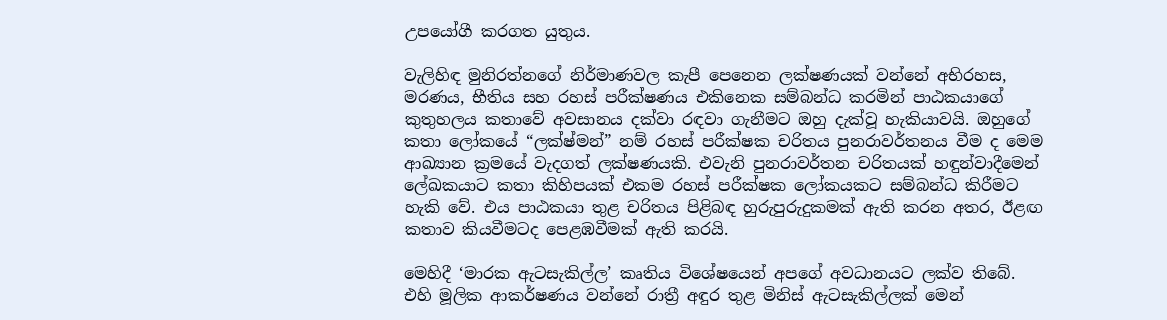උපයෝගී කරගත යුතුය.

වැලිහිඳ මුනිරත්නගේ නිර්මාණවල කැපී පෙනෙන ලක්ෂණයක් වන්නේ අභිරහස, මරණය, භීතිය සහ රහස් පරීක්ෂණය එකිනෙක සම්බන්ධ කරමින් පාඨකයාගේ කුතුහලය කතාවේ අවසානය දක්වා රඳවා ගැනීමට ඔහු දැක්වූ හැකියාවයි. ඔහුගේ කතා ලෝකයේ “ලක්ෂ්මන්” නම් රහස් පරීක්ෂක චරිතය පුනරාවර්තනය වීම ද මෙම ආඛ්‍යාන ක්‍රමයේ වැදගත් ලක්ෂණයකි. එවැනි පුනරාවර්තන චරිතයක් හඳුන්වාදීමෙන් ලේඛකයාට කතා කිහිපයක් එකම රහස් පරීක්ෂක ලෝකයකට සම්බන්ධ කිරීමට හැකි වේ. එය පාඨකයා තුළ චරිතය පිළිබඳ හුරුපුරුදුකමක් ඇති කරන අතර, ඊළඟ කතාව කියවීමටද පෙළඹවීමක් ඇති කරයි.

මෙහිදී ‘මාරක ඇටසැකිල්ල’ කෘතිය විශේෂයෙන් අපගේ අවධානයට ලක්ව තිබේ. එහි මූලික ආකර්ෂණය වන්නේ රාත්‍රී අඳුර තුළ මිනිස් ඇටසැකිල්ලක් මෙන්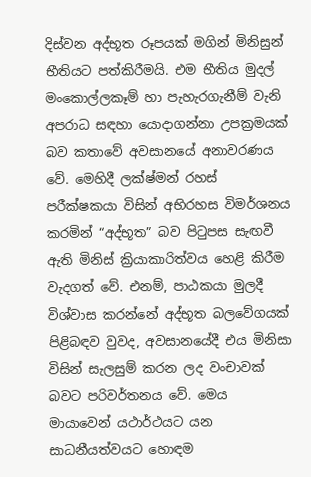දිස්වන අද්භූත රූපයක් මගින් මිනිසුන් භීතියට පත්කිරීමයි. එම භීතිය මුදල් මංකොල්ලකෑම් හා පැහැරගැනීම් වැනි අපරාධ සඳහා යොදාගන්නා උපක්‍රමයක් බව කතාවේ අවසානයේ අනාවරණය වේ. මෙහිදී ලක්ෂ්මන් රහස් පරීක්ෂකයා විසින් අභිරහස විමර්ශනය කරමින් “අද්භූත” බව පිටුපස සැඟවී ඇති මිනිස් ක්‍රියාකාරිත්වය හෙළි කිරීම වැදගත් වේ. එනම්, පාඨකයා මුලදී විශ්වාස කරන්නේ අද්භූත බලවේගයක් පිළිබඳව වුවද, අවසානයේදී එය මිනිසා විසින් සැලසුම් කරන ලද වංචාවක් බවට පරිවර්තනය වේ. මෙය මායාවෙන් යථාර්ථයට යන සාධනීයත්වයට හොඳම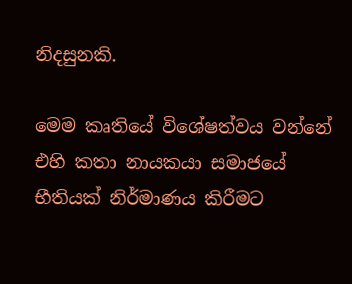නිදසුනකි.

මෙම කෘතියේ විශේෂත්වය වන්නේ එහි කතා නායකයා සමාජයේ භීතියක් නිර්මාණය කිරීමට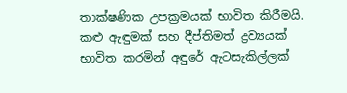තාක්ෂණික උපක්‍රමයක් භාවිත කිරීමයි. කළු ඇඳුමක් සහ දීප්තිමත් ද්‍රව්‍යයක් භාවිත කරමින් අඳුරේ ඇටසැකිල්ලක්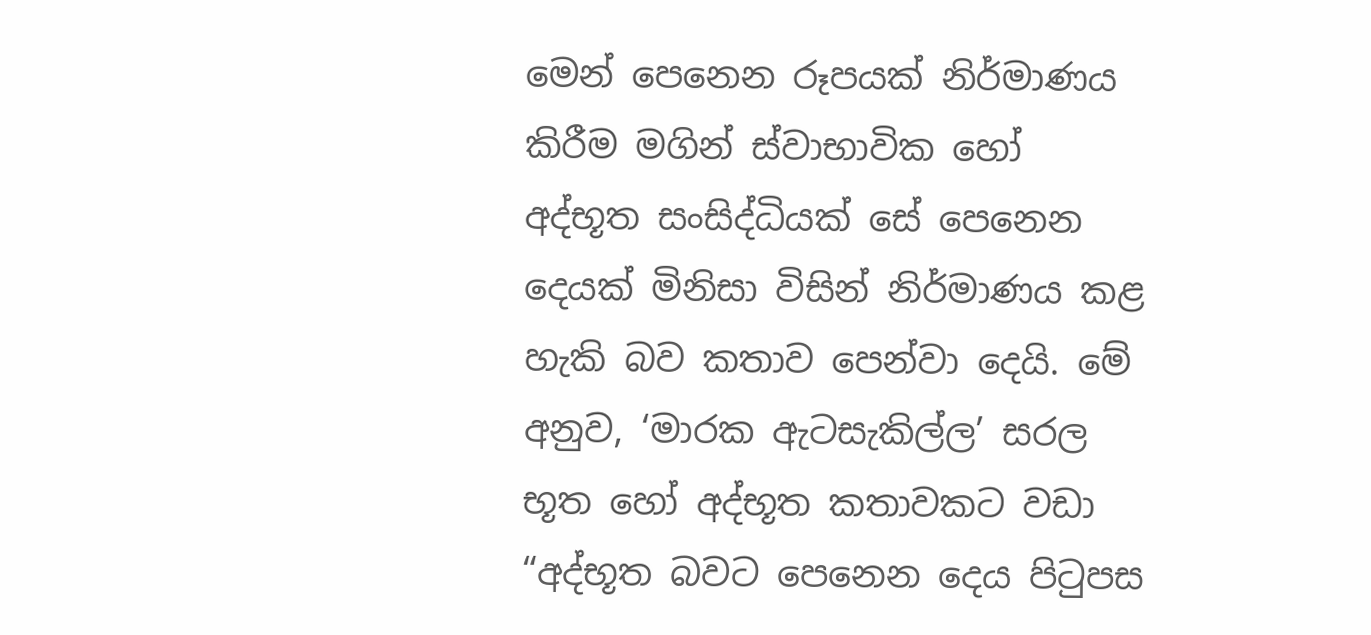මෙන් පෙනෙන රූපයක් නිර්මාණය කිරීම මගින් ස්වාභාවික හෝ අද්භූත සංසිද්ධියක් සේ පෙනෙන දෙයක් මිනිසා විසින් නිර්මාණය කළ හැකි බව කතාව පෙන්වා දෙයි. මේ අනුව, ‘මාරක ඇටසැකිල්ල’ සරල භූත හෝ අද්භූත කතාවකට වඩා “අද්භූත බවට පෙනෙන දෙය පිටුපස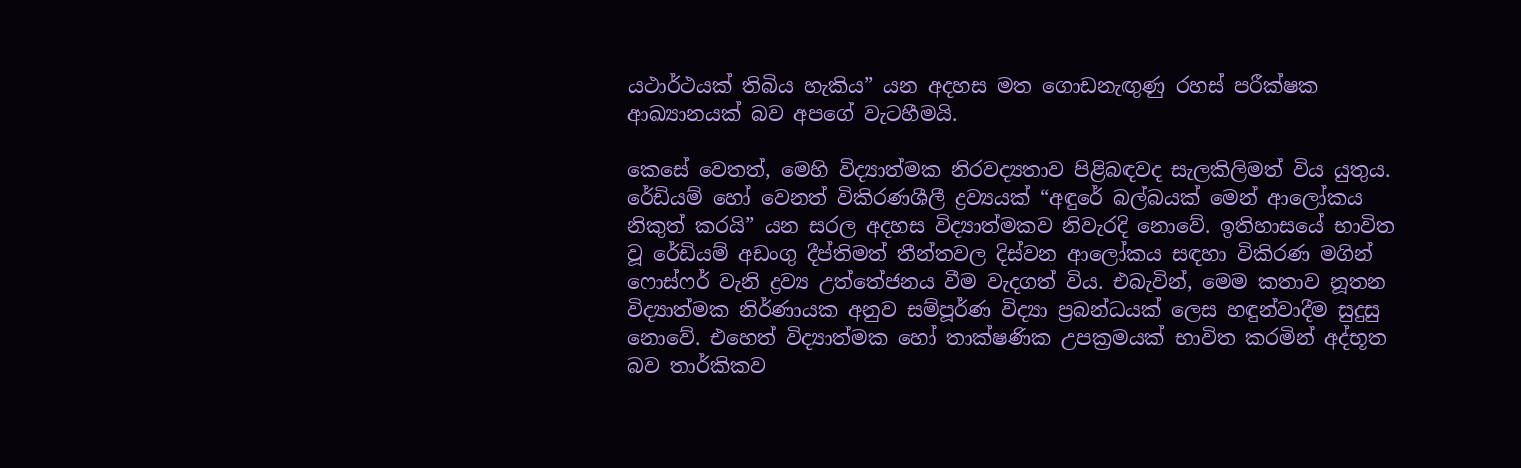යථාර්ථයක් තිබිය හැකිය” යන අදහස මත ගොඩනැඟුණු රහස් පරීක්ෂක ආඛ්‍යානයක් බව අපගේ වැටහීමයි.

කෙසේ වෙතත්, මෙහි විද්‍යාත්මක නිරවද්‍යතාව පිළිබඳවද සැලකිලිමත් විය යුතුය. රේඩියම් හෝ වෙනත් විකිරණශීලී ද්‍රව්‍යයක් “අඳුරේ බල්බයක් මෙන් ආලෝකය නිකුත් කරයි” යන සරල අදහස විද්‍යාත්මකව නිවැරදි නොවේ. ඉතිහාසයේ භාවිත වූ රේඩියම් අඩංගු දීප්තිමත් තීන්තවල දිස්වන ආලෝකය සඳහා විකිරණ මගින් ෆොස්ෆර් වැනි ද්‍රව්‍ය උත්තේජනය වීම වැදගත් විය. එබැවින්, මෙම කතාව නූතන විද්‍යාත්මක නිර්ණායක අනුව සම්පූර්ණ විද්‍යා ප්‍රබන්ධයක් ලෙස හඳුන්වාදීම සුදුසු නොවේ. එහෙත් විද්‍යාත්මක හෝ තාක්ෂණික උපක්‍රමයක් භාවිත කරමින් අද්භූත බව තාර්කිකව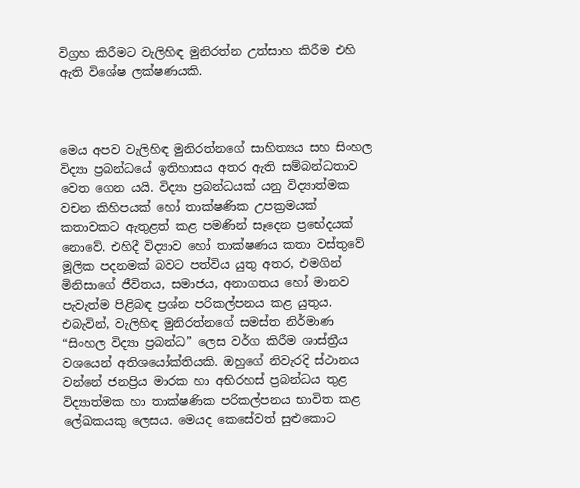විග්‍රහ කිරීමට වැලිහිඳ මුනිරත්න උත්සාහ කිරීම එහි ඇති විශේෂ ලක්ෂණයකි.



මෙය අපව වැලිහිඳ මුනිරත්නගේ සාහිත්‍යය සහ සිංහල විද්‍යා ප්‍රබන්ධයේ ඉතිහාසය අතර ඇති සම්බන්ධතාව වෙත ගෙන යයි. විද්‍යා ප්‍රබන්ධයක් යනු විද්‍යාත්මක වචන කිහිපයක් හෝ තාක්ෂණික උපක්‍රමයක් කතාවකට ඇතුළත් කළ පමණින් සෑදෙන ප්‍රභේදයක් නොවේ. එහිදී විද්‍යාව හෝ තාක්ෂණය කතා වස්තුවේ මූලික පදනමක් බවට පත්විය යුතු අතර, එමගින් මිනිසාගේ ජීවිතය, සමාජය, අනාගතය හෝ මානව පැවැත්ම පිළිබඳ ප්‍රශ්න පරිකල්පනය කළ යුතුය. එබැවින්, වැලිහිඳ මුනිරත්නගේ සමස්ත නිර්මාණ “සිංහල විද්‍යා ප්‍රබන්ධ” ලෙස වර්ග කිරීම ශාස්ත්‍රීය වශයෙන් අතිශයෝක්තියකි. ඔහුගේ නිවැරදි ස්ථානය වන්නේ ජනප්‍රිය මාරක හා අභිරහස් ප්‍රබන්ධය තුළ විද්‍යාත්මක හා තාක්ෂණික පරිකල්පනය භාවිත කළ ලේඛකයකු ලෙසය. මෙයද කෙසේවත් සුළුකොට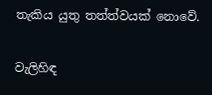තැකිය යුතු තත්ත්වයක් නොවේ.

වැලිහිඳ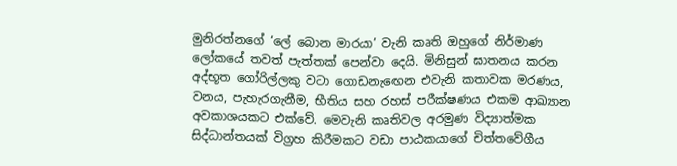මුනිරත්නගේ ‘ලේ බොන මාරයා’ වැනි කෘති ඔහුගේ නිර්මාණ ලෝකයේ තවත් පැත්තක් පෙන්වා දෙයි. මිනිසුන් ඝාතනය කරන අද්භූත ගෝරිල්ලකු වටා ගොඩනැඟෙන එවැනි කතාවක මරණය, වනය, පැහැරගැනීම, භීතිය සහ රහස් පරීක්ෂණය එකම ආඛ්‍යාන අවකාශයකට එක්වේ. මෙවැනි කෘතිවල අරමුණ විද්‍යාත්මක සිද්ධාන්තයක් විග්‍රහ කිරීමකට වඩා පාඨකයාගේ චිත්තවේගීය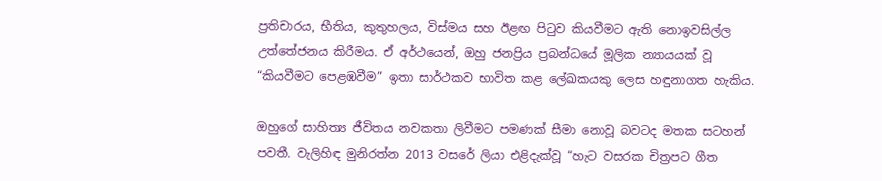ප්‍රතිචාරය, භීතිය, කුතුහලය, විස්මය සහ ඊළඟ පිටුව කියවීමට ඇති නොඉවසිල්ල උත්තේජනය කිරීමය. ඒ අර්ථයෙන්, ඔහු ජනප්‍රිය ප්‍රබන්ධයේ මූලික න්‍යායයක් වූ “කියවීමට පෙළඹවීම” ඉතා සාර්ථකව භාවිත කළ ලේඛකයකු ලෙස හඳුනාගත හැකිය.

ඔහුගේ සාහිත්‍ය ජීවිතය නවකතා ලිවීමට පමණක් සීමා නොවූ බවටද මතක සටහන් පවතී. වැලිහිඳ මුනිරත්න 2013 වසරේ ලියා එළිදැක්වූ “හැට වසරක චිත්‍රපට ගීත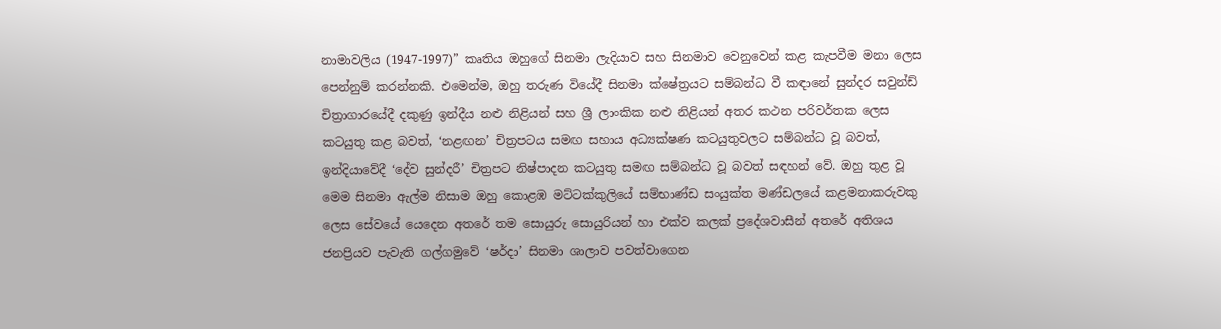නාමාවලිය (1947-1997)” කෘතිය ඔහුගේ සිනමා ලැදියාව සහ සිනමාව වෙනුවෙන් කළ කැපවීම මනා ලෙස පෙන්නුම් කරන්නකි. එමෙන්ම, ඔහු තරුණ වියේදී සිනමා ක්ෂේත්‍රයට සම්බන්ධ වී කඳානේ සුන්දර සවුන්ඩ් චිත්‍රාගාරයේදී දකුණු ඉන්දීය නළු නිළියන් සහ ශ්‍රී ලාංකික නළු නිළියන් අතර කථන පරිවර්තක ලෙස කටයුතු කළ බවත්, ‘නළඟන’ චිත්‍රපටය සමඟ සහාය අධ්‍යක්ෂණ කටයුතුවලට සම්බන්ධ වූ බවත්, ඉන්දියාවේදී ‘දේව සුන්දරී’ චිත්‍රපට නිෂ්පාදන කටයුතු සමඟ සම්බන්ධ වූ බවත් සඳහන් වේ. ඔහු තුළ වූ මෙම සිනමා ඇල්ම නිසාම ඔහු කොළඹ මට්ටක්කුලියේ සම්භාණ්ඩ සංයුක්ත මණ්ඩලයේ කළමනාකරුවකු ලෙස සේවයේ යෙදෙන අතරේ තම සොයුරු සොයුරියන් හා එක්ව කලක් ප්‍රදේශවාසීන් අතරේ අතිශය ජනප්‍රියව පැවැති ගල්ගමුවේ ‘ෂර්දා’ සිනමා ශාලාව පවත්වාගෙන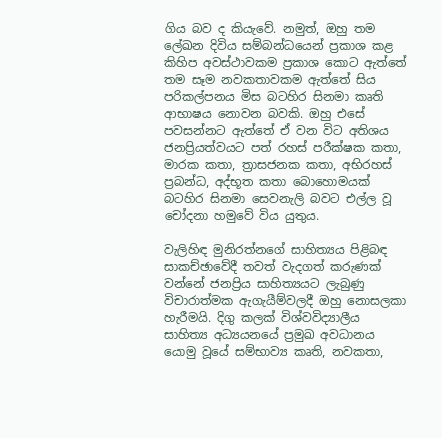ගිය බව ද කියැවේ. නමුත්, ඔහු තම ලේඛන දිවිය සම්බන්ධයෙන් ප්‍රකාශ කළ කිහිප අවස්ථාවකම ප්‍රකාශ කොට ඇත්තේ තම සෑම නවකතාවකම ඇත්තේ සිය පරිකල්පනය මිස බටහිර සිනමා කෘති ආභාෂය නොවන බවකි. ඔහු එසේ පවසන්නට ඇත්තේ ඒ වන විට අතිශය ජනප්‍රියත්වයට පත් රහස් පරීක්ෂක කතා, මාරක කතා, ත්‍රාසජනක කතා, අභිරහස් ප්‍රබන්ධ, අද්භූත කතා බොහොමයක් බටහිර සිනමා සෙවනැලි බවට එල්ල වූ චෝදනා හමුවේ විය යුතුය.

වැලිහිඳ මුනිරත්නගේ සාහිත්‍යය පිළිබඳ සාකච්ඡාවේදී තවත් වැදගත් කරුණක් වන්නේ ජනප්‍රිය සාහිත්‍යයට ලැබුණු විචාරාත්මක ඇගැයීම්වලදී ඔහු නොසලකා හැරීමයි. දිගු කලක් විශ්වවිද්‍යාලීය සාහිත්‍ය අධ්‍යයනයේ ප්‍රමුඛ අවධානය යොමු වූයේ සම්භාව්‍ය කෘති, නවකතා,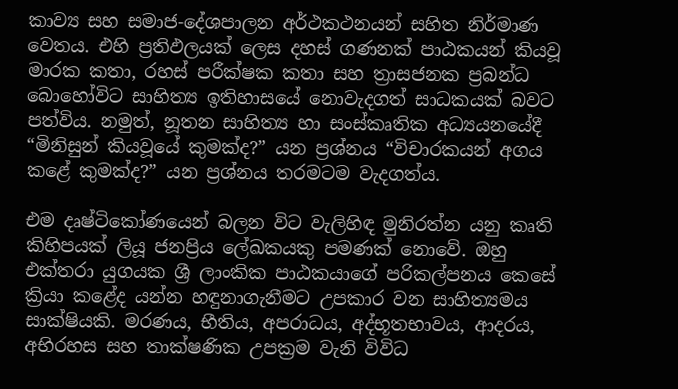කාව්‍ය සහ සමාජ-දේශපාලන අර්ථකථනයන් සහිත නිර්මාණ වෙතය. එහි ප්‍රතිඵලයක් ලෙස දහස් ගණනක් පාඨකයන් කියවූ මාරක කතා, රහස් පරීක්ෂක කතා සහ ත්‍රාසජනක ප්‍රබන්ධ බොහෝවිට සාහිත්‍ය ඉතිහාසයේ නොවැදගත් සාධකයක් බවට පත්විය. නමුත්, නූතන සාහිත්‍ය හා සංස්කෘතික අධ්‍යයනයේදී “මිනිසුන් කියවූයේ කුමක්ද?” යන ප්‍රශ්නය “විචාරකයන් අගය කළේ කුමක්ද?” යන ප්‍රශ්නය තරමටම වැදගත්ය.

එම දෘෂ්ටිකෝණයෙන් බලන විට වැලිහිඳ මුනිරත්න යනු කෘති කිහිපයක් ලියූ ජනප්‍රිය ලේඛකයකු පමණක් නොවේ. ඔහු එක්තරා යුගයක ශ්‍රී ලාංකික පාඨකයාගේ පරිකල්පනය කෙසේ ක්‍රියා කළේද යන්න හඳුනාගැනීමට උපකාර වන සාහිත්‍යමය සාක්ෂියකි. මරණය, භීතිය, අපරාධය, අද්භූතභාවය, ආදරය, අභිරහස සහ තාක්ෂණික උපක්‍රම වැනි විවිධ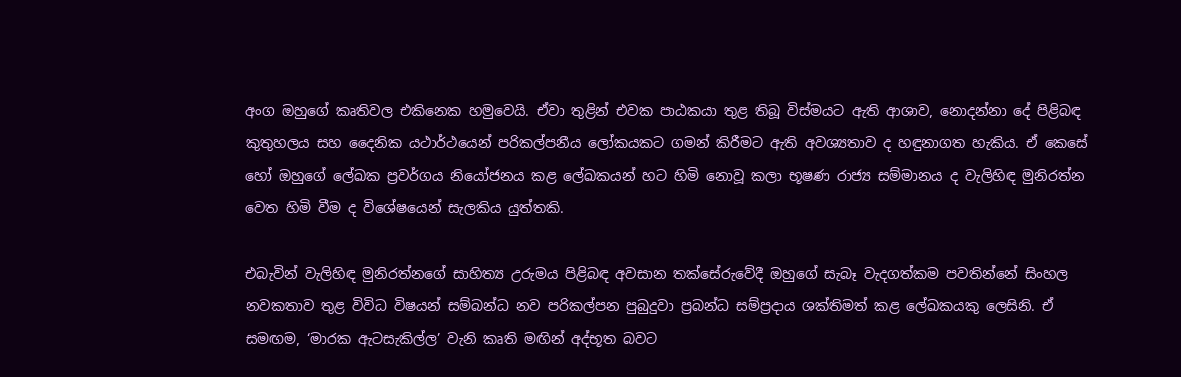අංග ඔහුගේ කෘතිවල එකිනෙක හමුවෙයි. ඒවා තුළින් එවක පාඨකයා තුළ තිබූ විස්මයට ඇති ආශාව, නොදන්නා දේ පිළිබඳ කුතුහලය සහ දෛනික යථාර්ථයෙන් පරිකල්පනීය ලෝකයකට ගමන් කිරීමට ඇති අවශ්‍යතාව ද හඳුනාගත හැකිය. ඒ කෙසේ හෝ ඔහුගේ ලේඛක ප්‍රවර්ගය නියෝජනය කළ ලේඛකයන් හට හිමි නොවූ කලා භූෂණ රාජ්‍ය සම්මානය ද වැලිහිඳ මුනිරත්න වෙත හිමි වීම ද විශේෂයෙන් සැලකිය යුත්තකි.

එබැවින් වැලිහිඳ මුනිරත්නගේ සාහිත්‍ය උරුමය පිළිබඳ අවසාන තක්සේරුවේදී ඔහුගේ සැබෑ වැදගත්කම පවතින්නේ සිංහල නවකතාව තුළ විවිධ විෂයන් සම්බන්ධ නව පරිකල්පන පුබුදුවා ප්‍රබන්ධ සම්ප්‍රදාය ශක්තිමත් කළ ලේඛකයකු ලෙසිනි. ඒ සමඟම, ‘මාරක ඇටසැකිල්ල’ වැනි කෘති මඟින් අද්භූත බවට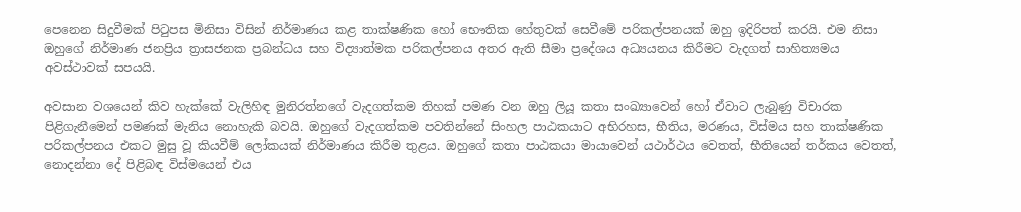පෙනෙන සිදුවීමක් පිටුපස මිනිසා විසින් නිර්මාණය කළ තාක්ෂණික හෝ භෞතික හේතුවක් සෙවීමේ පරිකල්පනයක් ඔහු ඉදිරිපත් කරයි. එම නිසා ඔහුගේ නිර්මාණ ජනප්‍රිය ත්‍රාසජනක ප්‍රබන්ධය සහ විද්‍යාත්මක පරිකල්පනය අතර ඇති සීමා ප්‍රදේශය අධ්‍යයනය කිරීමට වැදගත් සාහිත්‍යමය අවස්ථාවක් සපයයි.

අවසාන වශයෙන් කිව හැක්කේ වැලිහිඳ මුනිරත්නගේ වැදගත්කම තිහක් පමණ වන ඔහු ලියූ කතා සංඛ්‍යාවෙන් හෝ ඒවාට ලැබුණු විචාරක පිළිගැනීමෙන් පමණක් මැනිය නොහැකි බවයි. ඔහුගේ වැදගත්කම පවතින්නේ සිංහල පාඨකයාට අභිරහස, භීතිය, මරණය, විස්මය සහ තාක්ෂණික පරිකල්පනය එකට මුසු වූ කියවීම් ලෝකයක් නිර්මාණය කිරීම තුළය. ඔහුගේ කතා පාඨකයා මායාවෙන් යථාර්ථය වෙතත්, භීතියෙන් තර්කය වෙතත්, නොදන්නා දේ පිළිබඳ විස්මයෙන් එය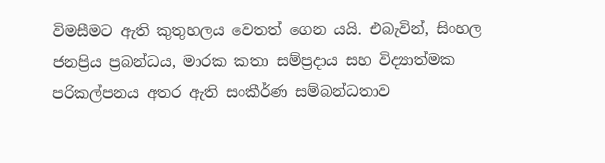විමසීමට ඇති කුතුහලය වෙතත් ගෙන යයි. එබැවින්, සිංහල ජනප්‍රිය ප්‍රබන්ධය, මාරක කතා සම්ප්‍රදාය සහ විද්‍යාත්මක පරිකල්පනය අතර ඇති සංකීර්ණ සම්බන්ධතාව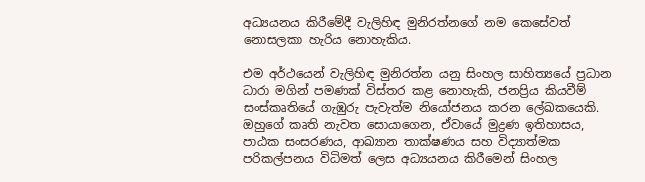අධ්‍යයනය කිරීමේදී වැලිහිඳ මුනිරත්නගේ නම කෙසේවත් නොසලකා හැරිය නොහැකිය.

එම අර්ථයෙන් වැලිහිඳ මුනිරත්න යනු සිංහල සාහිත්‍යයේ ප්‍රධාන ධාරා මගින් පමණක් විස්තර කළ නොහැකි, ජනප්‍රිය කියවීම් සංස්කෘතියේ ගැඹුරු පැවැත්ම නියෝජනය කරන ලේඛකයෙකි. ඔහුගේ කෘති නැවත සොයාගෙන, ඒවායේ මුද්‍රණ ඉතිහාසය, පාඨක සංසරණය, ආඛ්‍යාන තාක්ෂණය සහ විද්‍යාත්මක පරිකල්පනය විධිමත් ලෙස අධ්‍යයනය කිරීමෙන් සිංහල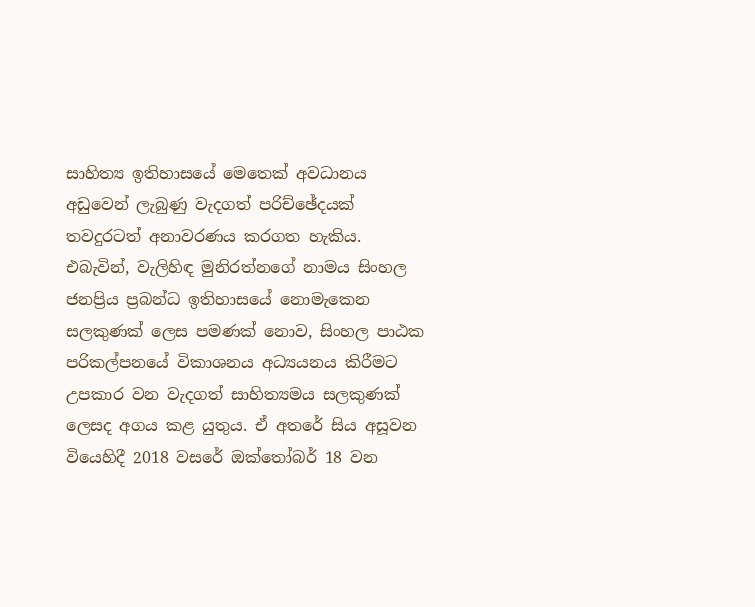සාහිත්‍ය ඉතිහාසයේ මෙතෙක් අවධානය අඩුවෙන් ලැබුණු වැදගත් පරිච්ඡේදයක් තවදුරටත් අනාවරණය කරගත හැකිය. එබැවින්, වැලිහිඳ මුනිරත්නගේ නාමය සිංහල ජනප්‍රිය ප්‍රබන්ධ ඉතිහාසයේ නොමැකෙන සලකුණක් ලෙස පමණක් නොව, සිංහල පාඨක පරිකල්පනයේ විකාශනය අධ්‍යයනය කිරීමට උපකාර වන වැදගත් සාහිත්‍යමය සලකුණක් ලෙසද අගය කළ යුතුය. ඒ අතරේ සිය අසූවන වියෙහිදී 2018 වසරේ ඔක්තෝබර් 18 වන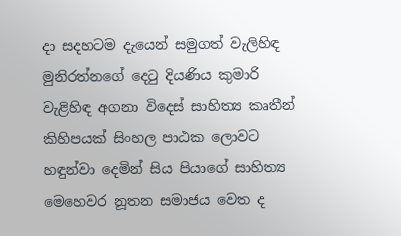දා සදහටම දැයෙන් සමුගත් වැලිහිඳ මුනිරත්නගේ දෙටු දියණිය කුමාරි වැළිහිඳ අගනා විදෙස් සාහිත්‍ය කෘතීන් කිහිපයක් සිංහල පාඨක ලොවට හඳුන්වා දෙමින් සිය පියාගේ සාහිත්‍ය මෙහෙවර නූතන සමාජය වෙත ද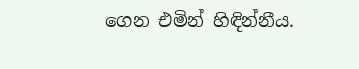ගෙන එමින් හිඳින්නීය.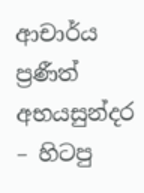ආචාර්ය ප්‍රණීත් අභයසුන්දර – හිටපු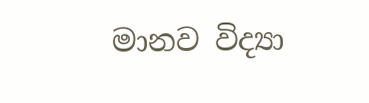මානව විද්‍යා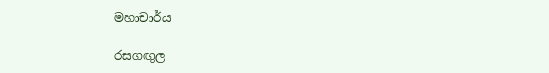මහාචාර්ය

රසගඟුල